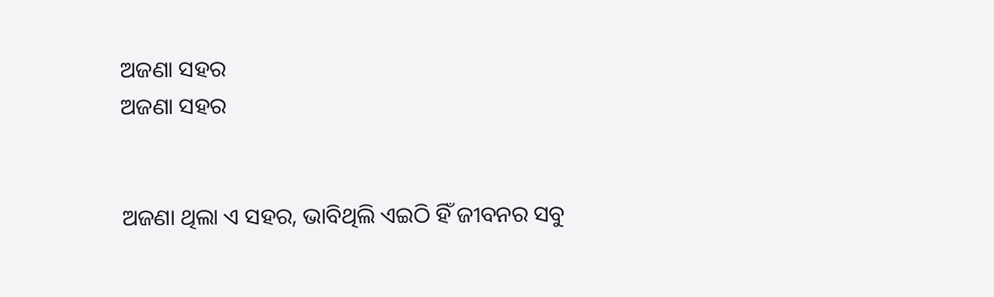ଅଜଣା ସହର
ଅଜଣା ସହର


ଅଜଣା ଥିଲା ଏ ସହର, ଭାବିଥିଲି ଏଇଠି ହିଁ ଜୀବନର ସବୁ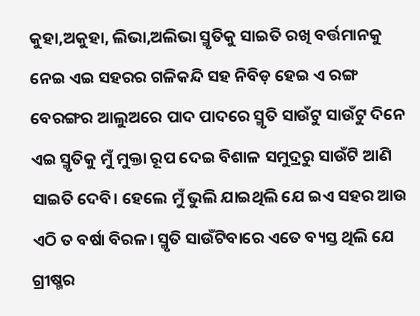କୁହା,ଅକୁହା, ଲିଭା,ଅଲିଭା ସ୍ମୃତିକୁ ସାଇତି ରଖି ବର୍ତ୍ତମାନକୁ ନେଇ ଏଇ ସହରର ଗଳିକନ୍ଦି ସହ ନିବିଡ଼ ହେଇ ଏ ରଙ୍ଗ ବେରଙ୍ଗର ଆଲୁଅରେ ପାଦ ପାଦରେ ସ୍ମୃତି ସାଉଁଟୁ ସାଉଁଟୁ ଦିନେ ଏଇ ସ୍ମୃତିକୁ ମୁଁ ମୁକ୍ତା ରୂପ ଦେଇ ବିଶାଳ ସମୁଦ୍ରରୁ ସାଉଁଟି ଆଣି ସାଇତି ଦେବି। ହେଲେ ମୁଁ ଭୁଲି ଯାଇଥିଲି ଯେ ଇଏ ସହର ଆଉ ଏଠି ତ ବର୍ଷା ବିରଳ। ସ୍ମୃତି ସାଉଁଟିବାରେ ଏତେ ବ୍ୟସ୍ତ ଥିଲି ଯେ ଗ୍ରୀଷ୍ମର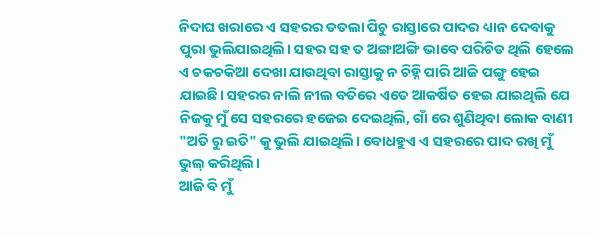ନିଦାଘ ଖରାରେ ଏ ସହରର ତତଲା ପିଚୁ ରାସ୍ତାରେ ପାଦର ଧ୍ୟାନ ଦେବାକୁ ପୁରା ଭୁଲିଯାଇଥିଲି। ସହର ସହ ତ ଅଙ୍ଗାଅଙ୍ଗି ଭାବେ ପରିଚିତ ଥିଲି ହେଲେ ଏ ଚକଚକିଆ ଦେଖା ଯାଉଥିବା ରାସ୍ତାକୁ ନ ଚିହ୍ନି ପାରି ଆଜି ପଙ୍ଗୁ ହେଇ ଯାଇଛି। ସହରର ନାଲି ନୀଲ ବତିରେ ଏତେ ଆକର୍ଷିତ ହେଇ ଯାଇଥିଲି ଯେ ନିଜକୁ ମୁଁ ସେ ସହରରେ ହଜେଇ ଦେଇଥିଲି, ଗାଁ ରେ ଶୁଣିଥିବା ଲୋକ ବାଣୀ "ଅତି ରୁ ଇତି" କୁ ଭୁଲି ଯାଇଥିଲି। ବୋଧହୁଏ ଏ ସହରରେ ପାଦ ରଖି ମୁଁ ଭୁଲ୍ କରିଥିଲି।
ଆଜି ବି ମୁଁ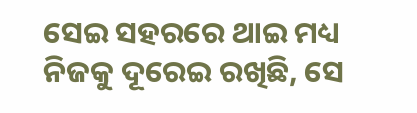ସେଇ ସହରରେ ଥାଇ ମଧ୍ୟ ନିଜକୁ ଦୂରେଇ ରଖିଛି, ସେ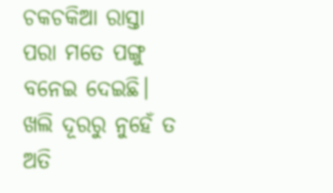ଚକଚକିଆ ରାସ୍ତା ପରା ମତେ ପଙ୍ଗୁ ବନେଇ ଦେଇଛି। ଖଲି ଦୂରରୁ ନୁହେଁ ତ ଅତି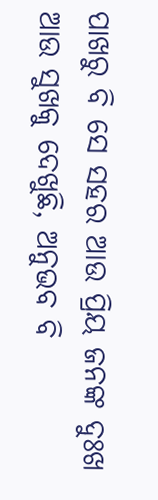ପାଖରୁ ବି ସେ ସହର ଆଉ ପ୍ରିୟ ଜନଙ୍କ ଦୁଃଖ ଆଉ ସୁଖକୁ ଦେଖୁଛି, ଅନୁଭବ ବି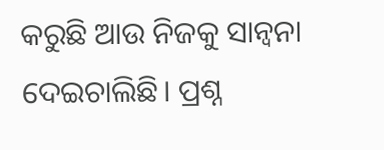କରୁଛି ଆଉ ନିଜକୁ ସାନ୍ୱନା ଦେଇଚାଲିଛି। ପ୍ରଶ୍ନ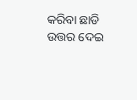କରିବା ଛାଡି ଉତ୍ତର ଦେଇ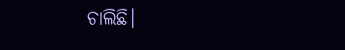ଚାଲିଛି।